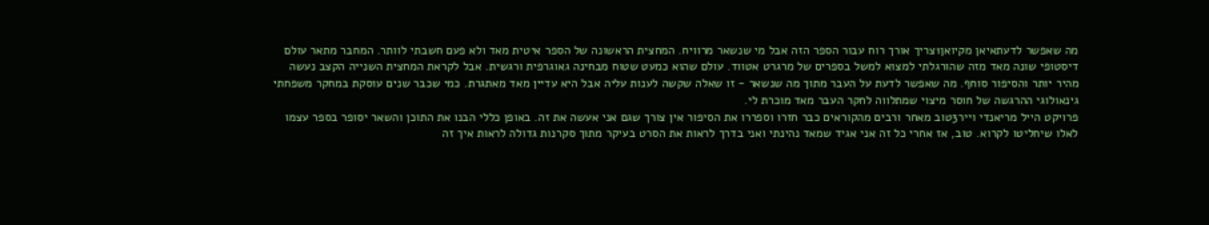מה שאפשר לדעתאיאן מקיואן1צריך אורך רוח עבור הספר הזה אבל מי שנשאר מרוויח. המחצית הראשונה של הספר איטית מאד ולא פעם חשבתי לוותר. המחבר מתאר עולם דיסטופי שונה מאד מזה שהורגלתי למצוא למשל בספרים של מרגרט אטווד. עולם שהוא כמעט שטוח מבחינה גאוגרפית ורגשית. אבל לקראת המחצית השנייה הקצב נעשה מהיר יותר והסיפור סוחף. מה שאפשר לדעת על העבר מתוך מה שנשאר - זו שאלה שקשה לענות עליה אבל היא עדיין מאד מאתגרת. כמי שכבר שנים עוסקת במחקר משפחתי גינאולוגי ההרגשה של חוסר מיצוי שמתלווה לחקר העבר מאד מוכרת לי.
פרויקט הייל מריאנדי וייר3טוב מאחר ורבים מהקוראים כבר חזרו וספררו את הסיפור אין צורך שגם אני אעשה את זה. באופן כללי הבנו את התוכן והשאר יסופר בספר עצמו לאלו שיחליטו לקרוא. טוב, אז אחרי כל זה אני אגיד שמאד נהינתי ואני בדרך לראות את הסרט בעיקר מתוך סקרנות גדולה לראות איך זה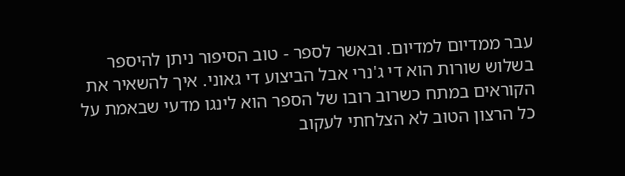עבר ממדיום למדיום. ובאשר לספר - טוב הסיפור ניתן להיספר בשלוש שורות הוא די ג'נרי אבל הביצוע די גאוני. איך להשאיר את הקוראים במתח כשרוב רובו של הספר הוא לינגו מדעי שבאמת על כל הרצון הטוב לא הצלחתי לעקוב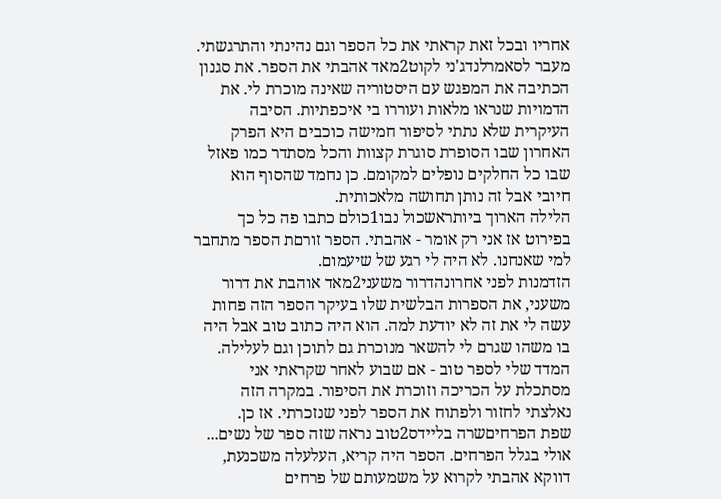אחריו ובכל זאת קראתי את כל הספר וגם נהינתי והתרגשתי.
מעבר לסאמרלנדג'ני לקוט2מאד אהבתי את הספר. את סגנון הכתיבה את המפגש עם היסטוריה שאינה מוכרת לי. את הדמויות שנראו מלאות ועוררו בי איכפתיות. הסיבה העיקרית שלא נתתי לסיפור חמישה כוכבים היא הפרק האחרון שבו הסופרת סוגרת קצוות והכל מסתדר כמו פאזל שבו כל החלקים נופלים למקומם. כן נחמד שהסוף הוא חיובי אבל זה נותן תחושה מלאכותית.
הלילה הארוך ביותראשכול נבו1כולם כתבו פה כל כך בפירוט אז אני רק אומר - אהבתי. הספר זורםת הספר מתחבר למי שאנחנו. לא היה לי רגע של שיעמום.
הזדמנות לפני אחרונהדרור משעני2מאד אוהבת את דרור משעני, את הספרות הבלשית שלו בעיקר הספר הזה פחות עשה לי את זה לא יודעת למה. הוא היה כתוב טוב אבל היה בו משהו שגרם לי להשאר מנוכרת גם לתוכן וגם לעלילה. המדד שלי לספר טוב - אם שבוע לאחר שקראתי אני מסתכלת על הכריכה וזוכרת את הסיפור. במקרה הזה נאלצתי לחזור ולפתוח את הספר לפני שנזכרתי. אז כן.
שפת הפרחיםשרה בליידס2טוב נראה שזה ספר של נשים... אולי בגלל הפרחים. הספר היה קריא, העלעלה משכנעת, דווקא אהבתי לקרוא על משמעותם של פרחים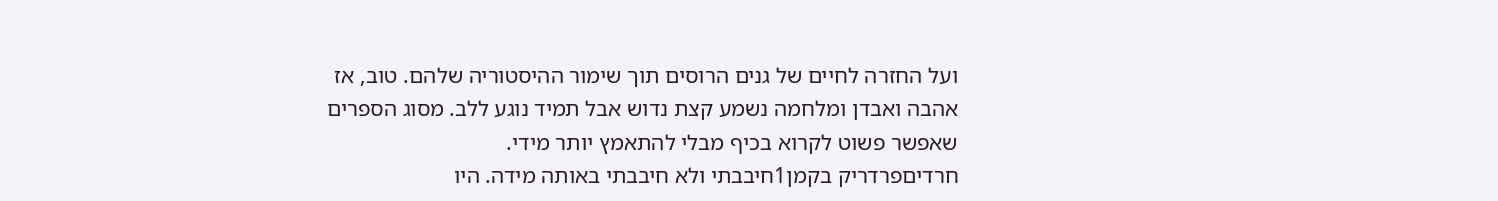ועל החזרה לחיים של גנים הרוסים תוך שימור ההיסטוריה שלהם. טוב, אז אהבה ואבדן ומלחמה נשמע קצת נדוש אבל תמיד נוגע ללב. מסוג הספרים שאפשר פשוט לקרוא בכיף מבלי להתאמץ יותר מידי.
חרדיםפרדריק בקמן1חיבבתי ולא חיבבתי באותה מידה. היו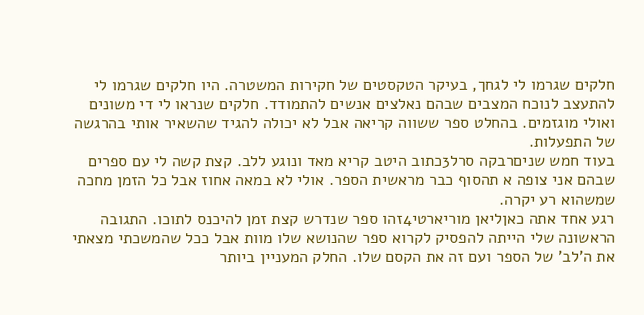חלקים שגרמו לי לגחך, בעיקר הטקסטים של חקירות המשטרה. היו חלקים שגרמו לי להתעצב לנוכח המצבים שבהם נאלצים אנשים להתמודד. חלקים שנראו לי די משונים ואולי מוגזמים. בהחלט ספר ששווה קריאה אבל לא יכולה להגיד שהשאיר אותי בהרגשה של התפעלות.
בעוד חמש שניםרבקה סרל3כתוב היטב קריא מאד ונוגע ללב. קצת קשה לי עם ספרים שבהם אני צופה א תהסוף כבר מראשית הספר. אולי לא במאה אחוז אבל כל הזמן מחכה שמשהוא רע יקרה.
רגע אחד אתה כאןליאן מוריארטי4זהו ספר שנדרש קצת זמן להיכנס לתוכו. התגובה הראשונה שלי הייתה להפסיק לקרוא ספר שהנושא שלו מוות אבל ככל שהמשכתי מצאתי את ה'לב' של הספר ועם זה את הקסם שלו. החלק המעניין ביותר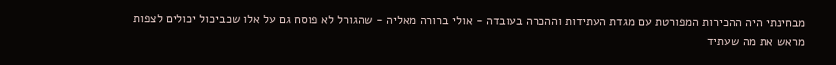מבחינתי היה ההכירות המפורטת עם מגדת העתידות וההכרה בעובדה - אולי ברורה מאליה - שהגורל לא פוסח גם על אלו שכביכול יכולים לצפות מראש את מה שעתיד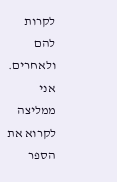לקרות להם ולאחרים. אני ממליצה לקרוא את הספר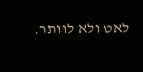לאט ולא לוותר.